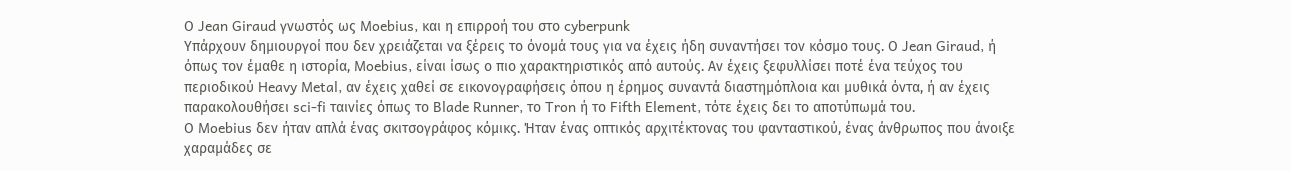Ο Jean Giraud γνωστός ως Moebius, και η επιρροή του στο cyberpunk
Υπάρχουν δημιουργοί που δεν χρειάζεται να ξέρεις το όνομά τους για να έχεις ήδη συναντήσει τον κόσμο τους. Ο Jean Giraud, ή όπως τον έμαθε η ιστορία, Moebius, είναι ίσως ο πιο χαρακτηριστικός από αυτούς. Αν έχεις ξεφυλλίσει ποτέ ένα τεύχος του περιοδικού Heavy Metal, αν έχεις χαθεί σε εικονογραφήσεις όπου η έρημος συναντά διαστημόπλοια και μυθικά όντα, ή αν έχεις παρακολουθήσει sci-fi ταινίες όπως το Blade Runner, το Tron ή το Fifth Element, τότε έχεις δει το αποτύπωμά του.
Ο Moebius δεν ήταν απλά ένας σκιτσογράφος κόμικς. Ήταν ένας οπτικός αρχιτέκτονας του φανταστικού, ένας άνθρωπος που άνοιξε χαραμάδες σε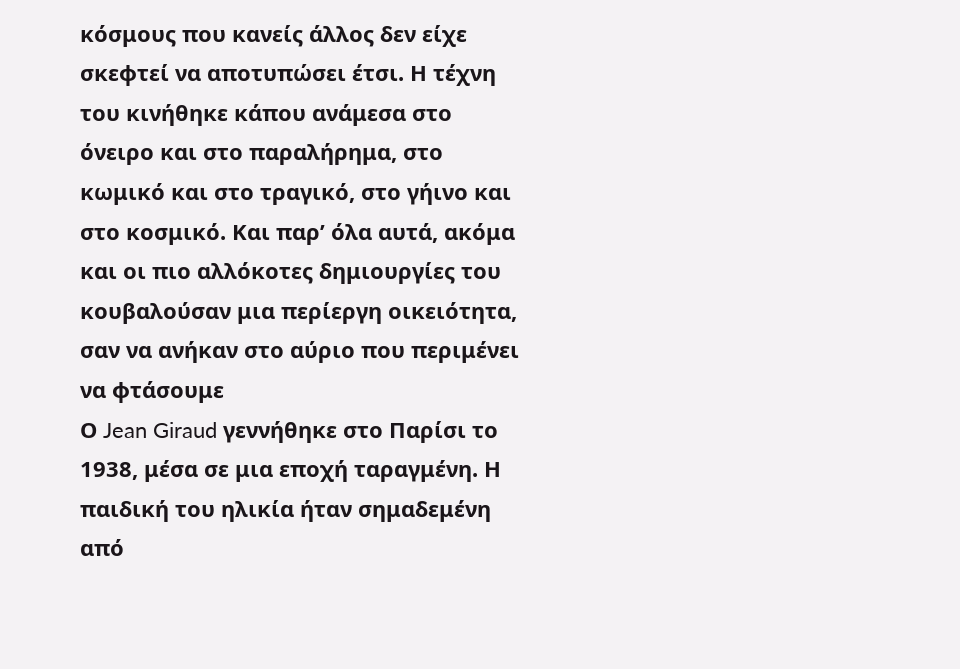κόσμους που κανείς άλλος δεν είχε σκεφτεί να αποτυπώσει έτσι. Η τέχνη του κινήθηκε κάπου ανάμεσα στο όνειρο και στο παραλήρημα, στο κωμικό και στο τραγικό, στο γήινο και στο κοσμικό. Και παρ’ όλα αυτά, ακόμα και οι πιο αλλόκοτες δημιουργίες του κουβαλούσαν μια περίεργη οικειότητα, σαν να ανήκαν στο αύριο που περιμένει να φτάσουμε
Ο Jean Giraud γεννήθηκε στο Παρίσι το 1938, μέσα σε μια εποχή ταραγμένη. Η παιδική του ηλικία ήταν σημαδεμένη από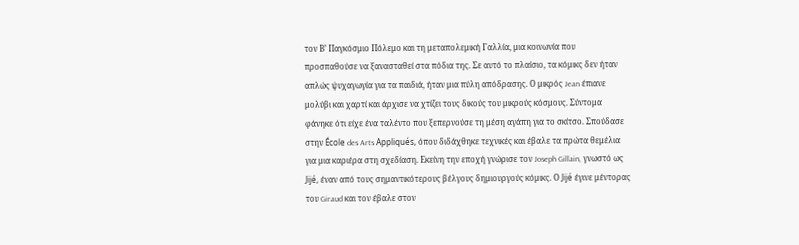τον Β’ Παγκόσμιο Πόλεμο και τη μεταπολεμική Γαλλία, μια κοινωνία που προσπαθούσε να ξανασταθεί στα πόδια της. Σε αυτό το πλαίσιο, τα κόμικς δεν ήταν απλώς ψυχαγωγία για τα παιδιά, ήταν μια πύλη απόδρασης. Ο μικρός Jean έπιανε μολύβι και χαρτί και άρχισε να χτίζει τους δικούς του μικρούς κόσμους. Σύντομα φάνηκε ότι είχε ένα ταλέντο που ξεπερνούσε τη μέση αγάπη για το σκίτσο. Σπούδασε στην École des Arts Appliqués, όπου διδάχθηκε τεχνικές και έβαλε τα πρώτα θεμέλια για μια καριέρα στη σχεδίαση. Εκείνη την εποχή γνώρισε τον Joseph Gillain, γνωστό ως Jijé, έναν από τους σημαντικότερους βέλγους δημιουργούς κόμικς. Ο Jijé έγινε μέντορας του Giraud και τον έβαλε στον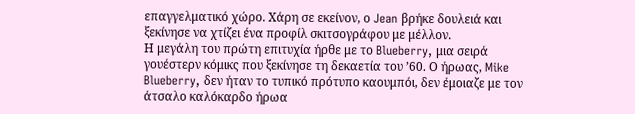επαγγελματικό χώρο. Χάρη σε εκείνον, ο Jean βρήκε δουλειά και ξεκίνησε να χτίζει ένα προφίλ σκιτσογράφου με μέλλον.
Η μεγάλη του πρώτη επιτυχία ήρθε με το Blueberry, μια σειρά γουέστερν κόμικς που ξεκίνησε τη δεκαετία του ’60. Ο ήρωας, Mike Blueberry, δεν ήταν το τυπικό πρότυπο καουμπόι, δεν έμοιαζε με τον άτσαλο καλόκαρδο ήρωα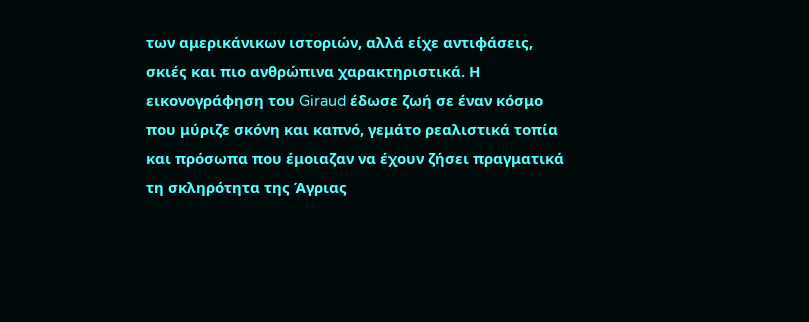των αμερικάνικων ιστοριών, αλλά είχε αντιφάσεις, σκιές και πιο ανθρώπινα χαρακτηριστικά. Η εικονογράφηση του Giraud έδωσε ζωή σε έναν κόσμο που μύριζε σκόνη και καπνό, γεμάτο ρεαλιστικά τοπία και πρόσωπα που έμοιαζαν να έχουν ζήσει πραγματικά τη σκληρότητα της Άγριας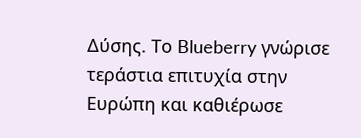Δύσης. Το Blueberry γνώρισε τεράστια επιτυχία στην Ευρώπη και καθιέρωσε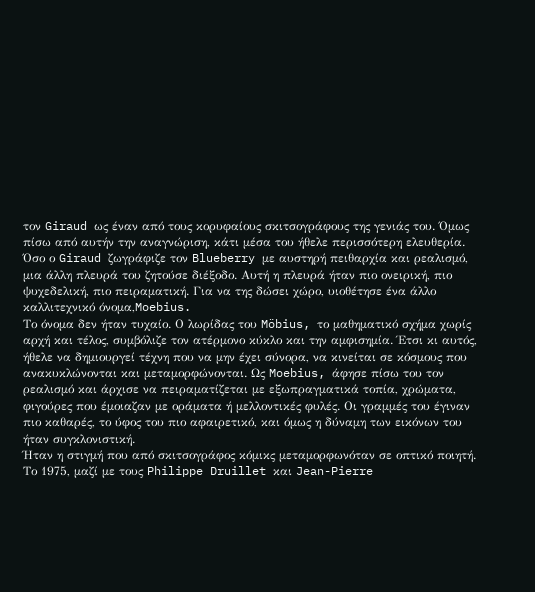τον Giraud ως έναν από τους κορυφαίους σκιτσογράφους της γενιάς του. Όμως πίσω από αυτήν την αναγνώριση, κάτι μέσα του ήθελε περισσότερη ελευθερία. Όσο ο Giraud ζωγράφιζε τον Blueberry με αυστηρή πειθαρχία και ρεαλισμό, μια άλλη πλευρά του ζητούσε διέξοδο. Αυτή η πλευρά ήταν πιο ονειρική, πιο ψυχεδελική, πιο πειραματική. Για να της δώσει χώρο, υιοθέτησε ένα άλλο καλλιτεχνικό όνομα,Moebius.
Το όνομα δεν ήταν τυχαίο. Ο λωρίδας του Möbius, το μαθηματικό σχήμα χωρίς αρχή και τέλος, συμβόλιζε τον ατέρμονο κύκλο και την αμφισημία. Έτσι κι αυτός, ήθελε να δημιουργεί τέχνη που να μην έχει σύνορα, να κινείται σε κόσμους που ανακυκλώνονται και μεταμορφώνονται. Ως Moebius, άφησε πίσω του τον ρεαλισμό και άρχισε να πειραματίζεται με εξωπραγματικά τοπία, χρώματα, φιγούρες που έμοιαζαν με οράματα ή μελλοντικές φυλές. Οι γραμμές του έγιναν πιο καθαρές, το ύφος του πιο αφαιρετικό, και όμως η δύναμη των εικόνων του ήταν συγκλονιστική.
Ήταν η στιγμή που από σκιτσογράφος κόμικς μεταμορφωνόταν σε οπτικό ποιητή.
Το 1975, μαζί με τους Philippe Druillet και Jean-Pierre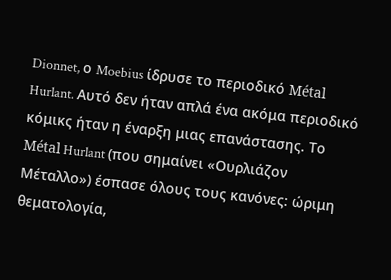Dionnet, ο Moebius ίδρυσε το περιοδικό Métal Hurlant. Αυτό δεν ήταν απλά ένα ακόμα περιοδικό κόμικς ήταν η έναρξη μιας επανάστασης. Το Métal Hurlant (που σημαίνει «Ουρλιάζον Μέταλλο») έσπασε όλους τους κανόνες: ώριμη θεματολογία,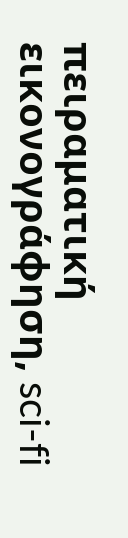πειραματική εικονογράφηση, sci-fi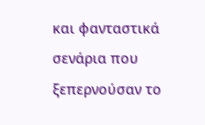και φανταστικά σενάρια που ξεπερνούσαν το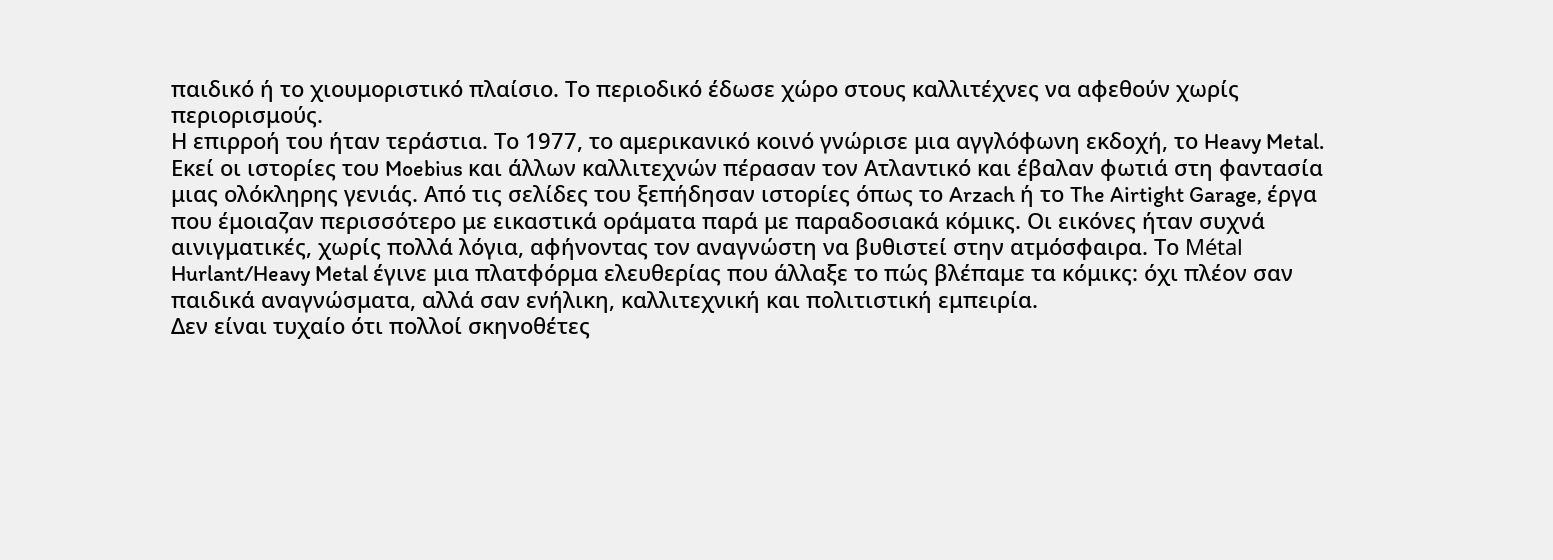παιδικό ή το χιουμοριστικό πλαίσιο. Το περιοδικό έδωσε χώρο στους καλλιτέχνες να αφεθούν χωρίς περιορισμούς.
Η επιρροή του ήταν τεράστια. Το 1977, το αμερικανικό κοινό γνώρισε μια αγγλόφωνη εκδοχή, το Heavy Metal. Εκεί οι ιστορίες του Moebius και άλλων καλλιτεχνών πέρασαν τον Ατλαντικό και έβαλαν φωτιά στη φαντασία μιας ολόκληρης γενιάς. Από τις σελίδες του ξεπήδησαν ιστορίες όπως το Arzach ή το The Airtight Garage, έργα που έμοιαζαν περισσότερο με εικαστικά οράματα παρά με παραδοσιακά κόμικς. Οι εικόνες ήταν συχνά αινιγματικές, χωρίς πολλά λόγια, αφήνοντας τον αναγνώστη να βυθιστεί στην ατμόσφαιρα. Το Métal Hurlant/Heavy Metal έγινε μια πλατφόρμα ελευθερίας που άλλαξε το πώς βλέπαμε τα κόμικς: όχι πλέον σαν παιδικά αναγνώσματα, αλλά σαν ενήλικη, καλλιτεχνική και πολιτιστική εμπειρία.
Δεν είναι τυχαίο ότι πολλοί σκηνοθέτες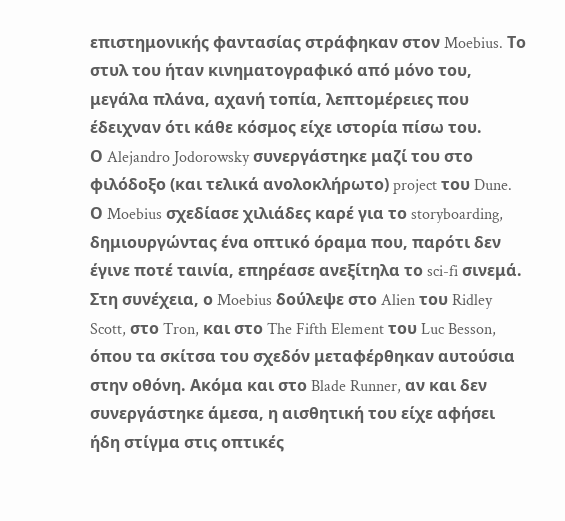επιστημονικής φαντασίας στράφηκαν στον Moebius. Το στυλ του ήταν κινηματογραφικό από μόνο του, μεγάλα πλάνα, αχανή τοπία, λεπτομέρειες που έδειχναν ότι κάθε κόσμος είχε ιστορία πίσω του.
Ο Alejandro Jodorowsky συνεργάστηκε μαζί του στο φιλόδοξο (και τελικά ανολοκλήρωτο) project του Dune. Ο Moebius σχεδίασε χιλιάδες καρέ για το storyboarding, δημιουργώντας ένα οπτικό όραμα που, παρότι δεν έγινε ποτέ ταινία, επηρέασε ανεξίτηλα το sci-fi σινεμά.
Στη συνέχεια, ο Moebius δούλεψε στο Alien του Ridley Scott, στο Tron, και στο The Fifth Element του Luc Besson, όπου τα σκίτσα του σχεδόν μεταφέρθηκαν αυτούσια στην οθόνη. Ακόμα και στο Blade Runner, αν και δεν συνεργάστηκε άμεσα, η αισθητική του είχε αφήσει ήδη στίγμα στις οπτικές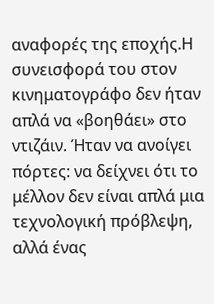αναφορές της εποχής.Η συνεισφορά του στον κινηματογράφο δεν ήταν απλά να «βοηθάει» στο ντιζάιν. Ήταν να ανοίγει πόρτες: να δείχνει ότι το μέλλον δεν είναι απλά μια τεχνολογική πρόβλεψη, αλλά ένας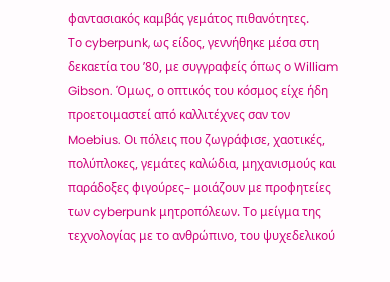φαντασιακός καμβάς γεμάτος πιθανότητες.
Το cyberpunk, ως είδος, γεννήθηκε μέσα στη δεκαετία του ’80, με συγγραφείς όπως ο William Gibson. Όμως, ο οπτικός του κόσμος είχε ήδη προετοιμαστεί από καλλιτέχνες σαν τον Moebius. Οι πόλεις που ζωγράφισε, χαοτικές, πολύπλοκες, γεμάτες καλώδια, μηχανισμούς και παράδοξες φιγούρες– μοιάζουν με προφητείες των cyberpunk μητροπόλεων. Το μείγμα της τεχνολογίας με το ανθρώπινο, του ψυχεδελικού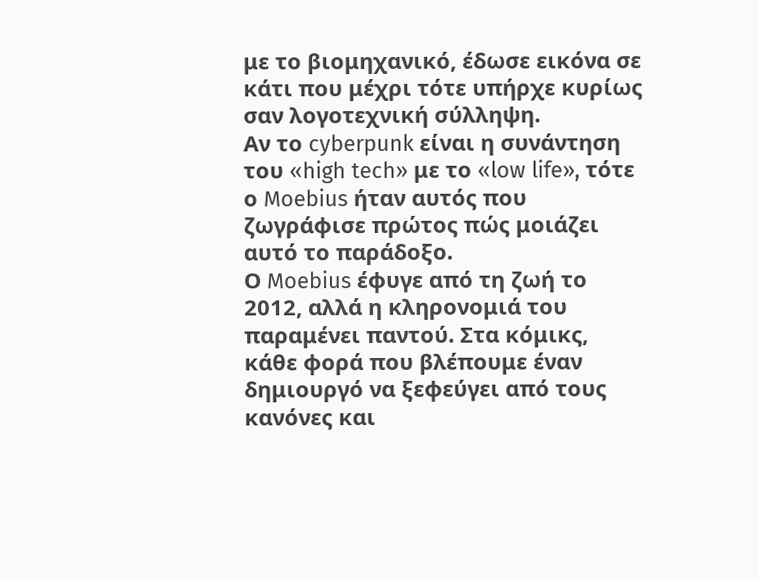με το βιομηχανικό, έδωσε εικόνα σε κάτι που μέχρι τότε υπήρχε κυρίως σαν λογοτεχνική σύλληψη.
Αν το cyberpunk είναι η συνάντηση του «high tech» με το «low life», τότε ο Moebius ήταν αυτός που ζωγράφισε πρώτος πώς μοιάζει αυτό το παράδοξο.
Ο Moebius έφυγε από τη ζωή το 2012, αλλά η κληρονομιά του παραμένει παντού. Στα κόμικς, κάθε φορά που βλέπουμε έναν δημιουργό να ξεφεύγει από τους κανόνες και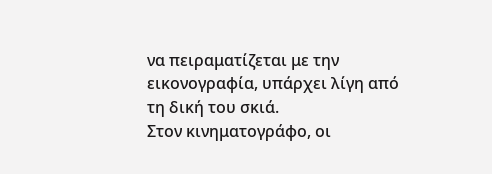να πειραματίζεται με την εικονογραφία, υπάρχει λίγη από τη δική του σκιά.
Στον κινηματογράφο, οι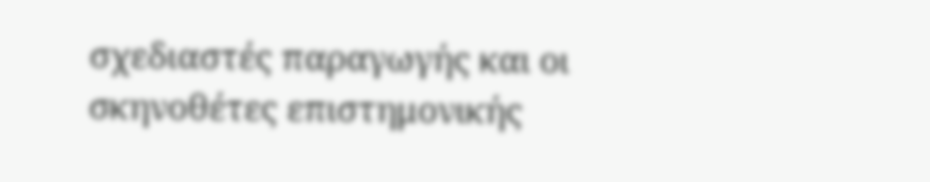σχεδιαστές παραγωγής και οι σκηνοθέτες επιστημονικής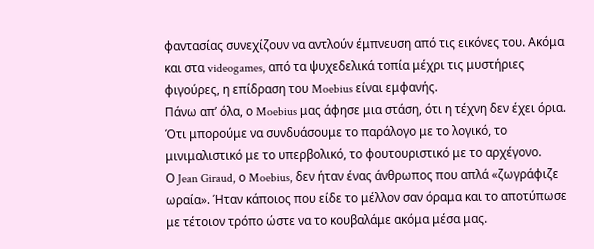φαντασίας συνεχίζουν να αντλούν έμπνευση από τις εικόνες του. Ακόμα και στα videogames, από τα ψυχεδελικά τοπία μέχρι τις μυστήριες φιγούρες, η επίδραση του Moebius είναι εμφανής.
Πάνω απ’ όλα, ο Moebius μας άφησε μια στάση, ότι η τέχνη δεν έχει όρια. Ότι μπορούμε να συνδυάσουμε το παράλογο με το λογικό, το μινιμαλιστικό με το υπερβολικό, το φουτουριστικό με το αρχέγονο.
Ο Jean Giraud, ο Moebius, δεν ήταν ένας άνθρωπος που απλά «ζωγράφιζε ωραία». Ήταν κάποιος που είδε το μέλλον σαν όραμα και το αποτύπωσε με τέτοιον τρόπο ώστε να το κουβαλάμε ακόμα μέσα μας.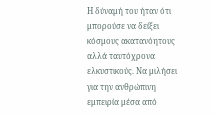Η δύναμή του ήταν ότι μπορούσε να δείξει κόσμους ακατανόητους αλλά ταυτόχρονα ελκυστικούς. Να μιλήσει για την ανθρώπινη εμπειρία μέσα από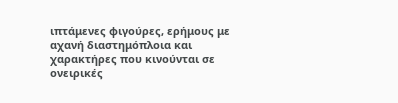ιπτάμενες φιγούρες, ερήμους με αχανή διαστημόπλοια και χαρακτήρες που κινούνται σε ονειρικές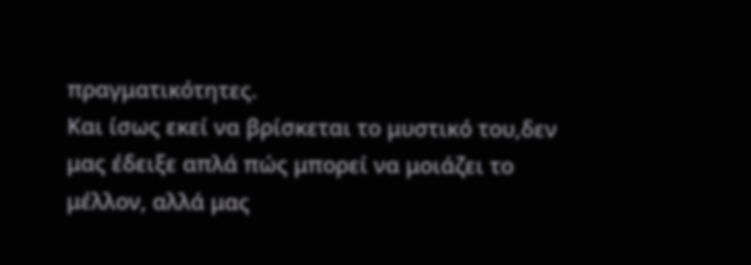πραγματικότητες.
Και ίσως εκεί να βρίσκεται το μυστικό του,δεν μας έδειξε απλά πώς μπορεί να μοιάζει το μέλλον, αλλά μας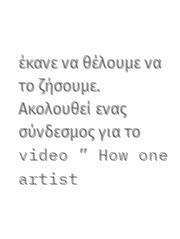έκανε να θέλουμε να το ζήσουμε.
Ακολουθεί ενας σύνδεσμος για το video ” How one artist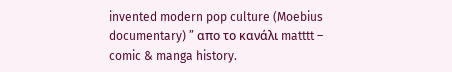invented modern pop culture (Moebius documentary) ” απο το κανάλι matttt – comic & manga history.